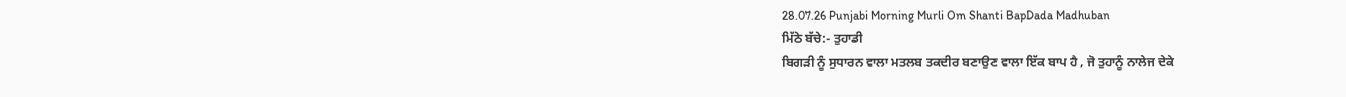28.07.26 Punjabi Morning Murli Om Shanti BapDada Madhuban
ਮਿੱਠੇ ਬੱਚੇ:- ਤੁਹਾਡੀ
ਬਿਗੜੀ ਨੂੰ ਸੁਧਾਰਨ ਵਾਲਾ ਮਤਲਬ ਤਕਦੀਰ ਬਣਾਉਣ ਵਾਲਾ ਇੱਕ ਬਾਪ ਹੈ , ਜੋ ਤੁਹਾਨੂੰ ਨਾਲੇਜ ਦੇਕੇ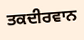ਤਕਦੀਰਵਾਨ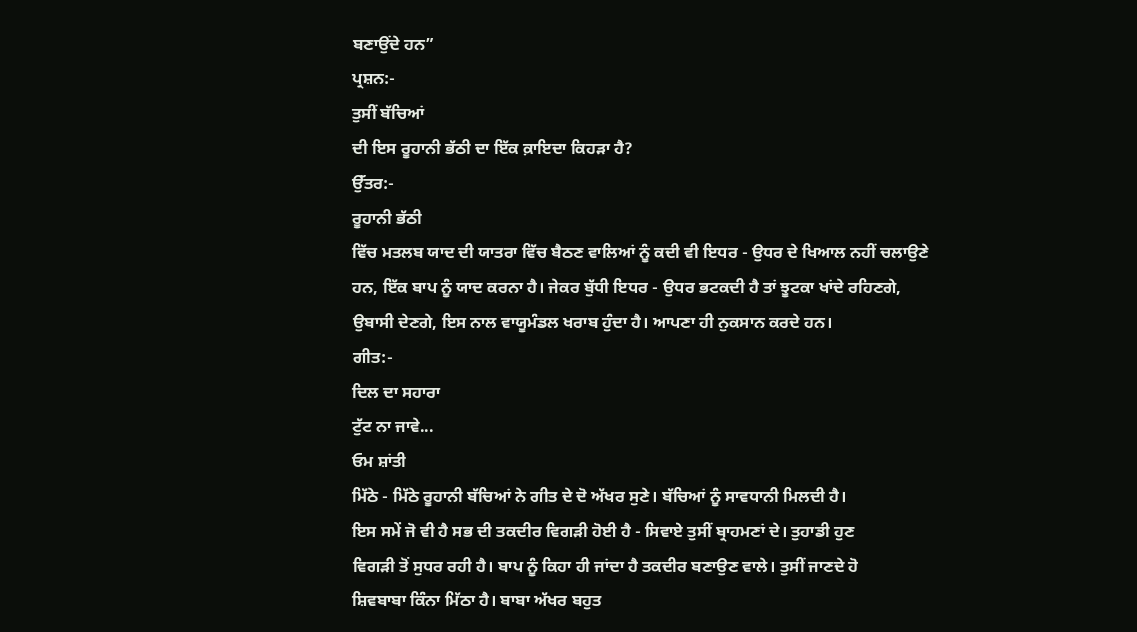ਬਣਾਉਂਦੇ ਹਨ”
ਪ੍ਰਸ਼ਨ:-
ਤੁਸੀਂ ਬੱਚਿਆਂ
ਦੀ ਇਸ ਰੂਹਾਨੀ ਭੱਠੀ ਦਾ ਇੱਕ ਕ਼ਾਇਦਾ ਕਿਹੜਾ ਹੈ?
ਉੱਤਰ:-
ਰੂਹਾਨੀ ਭੱਠੀ
ਵਿੱਚ ਮਤਲਬ ਯਾਦ ਦੀ ਯਾਤਰਾ ਵਿੱਚ ਬੈਠਣ ਵਾਲਿਆਂ ਨੂੰ ਕਦੀ ਵੀ ਇਧਰ - ਉਧਰ ਦੇ ਖਿਆਲ ਨਹੀਂ ਚਲਾਉਣੇ
ਹਨ, ਇੱਕ ਬਾਪ ਨੂੰ ਯਾਦ ਕਰਨਾ ਹੈ। ਜੇਕਰ ਬੁੱਧੀ ਇਧਰ - ਉਧਰ ਭਟਕਦੀ ਹੈ ਤਾਂ ਝੂਟਕਾ ਖਾਂਦੇ ਰਹਿਣਗੇ,
ਉਬਾਸੀ ਦੇਣਗੇ, ਇਸ ਨਾਲ ਵਾਯੂਮੰਡਲ ਖਰਾਬ ਹੁੰਦਾ ਹੈ। ਆਪਣਾ ਹੀ ਨੁਕਸਾਨ ਕਰਦੇ ਹਨ।
ਗੀਤ:-
ਦਿਲ ਦਾ ਸਹਾਰਾ
ਟੁੱਟ ਨਾ ਜਾਵੇ...
ਓਮ ਸ਼ਾਂਤੀ
ਮਿੱਠੇ - ਮਿੱਠੇ ਰੂਹਾਨੀ ਬੱਚਿਆਂ ਨੇ ਗੀਤ ਦੇ ਦੋ ਅੱਖਰ ਸੁਣੇ। ਬੱਚਿਆਂ ਨੂੰ ਸਾਵਧਾਨੀ ਮਿਲਦੀ ਹੈ।
ਇਸ ਸਮੇਂ ਜੋ ਵੀ ਹੈ ਸਭ ਦੀ ਤਕਦੀਰ ਵਿਗੜੀ ਹੋਈ ਹੈ - ਸਿਵਾਏ ਤੁਸੀਂ ਬ੍ਰਾਹਮਣਾਂ ਦੇ। ਤੁਹਾਡੀ ਹੁਣ
ਵਿਗੜੀ ਤੋਂ ਸੁਧਰ ਰਹੀ ਹੈ। ਬਾਪ ਨੂੰ ਕਿਹਾ ਹੀ ਜਾਂਦਾ ਹੈ ਤਕਦੀਰ ਬਣਾਉਣ ਵਾਲੇ। ਤੁਸੀਂ ਜਾਣਦੇ ਹੋ
ਸ਼ਿਵਬਾਬਾ ਕਿੰਨਾ ਮਿੱਠਾ ਹੈ। ਬਾਬਾ ਅੱਖਰ ਬਹੁਤ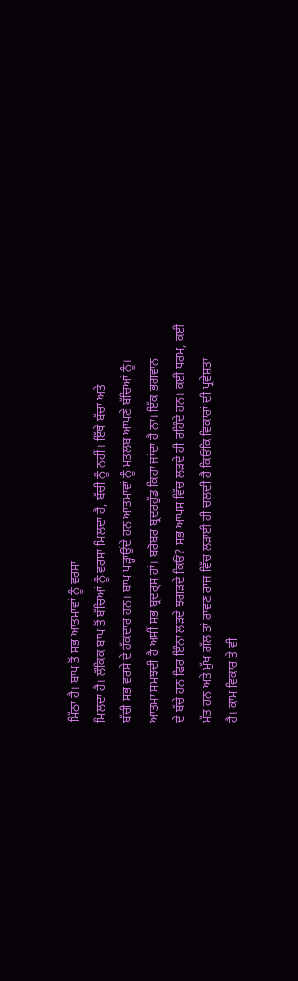ਮਿੱਠਾ ਹੈ। ਬਾਪ ਤੋਂ ਸਭ ਆਤਮਾਵਾਂ ਨੂੰ ਵਰਸਾ
ਮਿਲਦਾ ਹੈ। ਲੌਕਿਕ ਬਾਪ ਤੋਂ ਬੱਚਿਆਂ ਨੂੰ ਵਰਸਾ ਮਿਲਦਾ ਹੈ, ਬੱਚੀ ਨੂੰ ਨਹੀਂ। ਇੱਥੇ ਬੱਚਾ ਅਤੇ
ਬੱਚੀ ਸਭ ਵਰਸੇ ਦੇ ਹੱਕਦਾਰ ਹਨ। ਬਾਪ ਪੜ੍ਹਾਉਂਦੇ ਹਨ ਆਤਮਾਵਾਂ ਨੂੰ ਮਤਲਬ ਆਪਣੇ ਬੱਚਿਆਂ ਨੂੰ।
ਆਤਮਾ ਸਮਝਦੀ ਹੈ ਅਸੀਂ ਸਭ ਬ੍ਰਦਰ੍ਸ ਹਾਂ। ਬਰੋਬਰ ਬ੍ਰਦਰਹੁੱਡ ਕਿਹਾ ਜਾਂਦਾ ਹੈ ਨਾ। ਇੱਕ ਭਗਵਾਨ
ਦੇ ਬੱਚੇ ਹਨ ਫਿਰ ਇੰਨਾ ਲੜਦੇ ਝਗੜਦੇ ਕਿਓਂ? ਸਭ ਆਪਸ ਵਿੱਚ ਲੜਦੇ ਹੀ ਰਹਿੰਦੇ ਹਨ। ਕਈ ਧਰਮ, ਕਈ
ਮੱਤ ਹਨ ਅਤੇ ਮੁੱਖ ਗੱਲ ਤਾਂ ਰਾਵਣ ਰਾਜ ਵਿੱਚ ਲੜਾਈ ਹੀ ਚਲਦੀ ਹੈ ਕਿਓਂਕਿ ਵਿਕਾਰਾਂ ਦੀ ਪ੍ਰਵੇਸ਼ਤਾ
ਹੈ। ਕਾਮ ਵਿਕਾਰ ਤੇ ਵੀ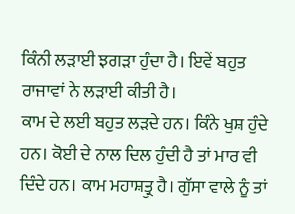ਕਿੰਨੀ ਲੜਾਈ ਝਗੜਾ ਹੁੰਦਾ ਹੈ। ਇਵੇਂ ਬਹੁਤ ਰਾਜਾਵਾਂ ਨੇ ਲੜਾਈ ਕੀਤੀ ਹੈ।
ਕਾਮ ਦੇ ਲਈ ਬਹੁਤ ਲੜਦੇ ਹਨ। ਕਿੰਨੇ ਖੁਸ਼ ਹੁੰਦੇ ਹਨ। ਕੋਈ ਦੇ ਨਾਲ ਦਿਲ ਹੁੰਦੀ ਹੈ ਤਾਂ ਮਾਰ ਵੀ
ਦਿੰਦੇ ਹਨ। ਕਾਮ ਮਹਾਸ਼ਤ੍ਰੁ ਹੈ। ਗੁੱਸਾ ਵਾਲੇ ਨੂੰ ਤਾਂ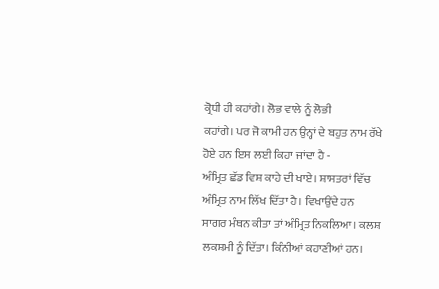ਕ੍ਰੋਧੀ ਹੀ ਕਹਾਂਗੇ। ਲੋਭ ਵਾਲੇ ਨੂੰ ਲੋਭੀ
ਕਹਾਂਗੇ। ਪਰ ਜੋ ਕਾਮੀ ਹਨ ਉਨ੍ਹਾਂ ਦੇ ਬਹੁਤ ਨਾਮ ਰੱਖੇ ਹੋਏ ਹਨ ਇਸ ਲਈ ਕਿਹਾ ਜਾਂਦਾ ਹੈ -
ਅੰਮ੍ਰਿਤ ਛੱਡ ਵਿਸ਼ ਕਾਹੇ ਦੀ ਖਾਏ। ਸ਼ਾਸਤਰਾਂ ਵਿੱਚ ਅੰਮ੍ਰਿਤ ਨਾਮ ਲਿੱਖ ਦਿੱਤਾ ਹੈ। ਵਿਖਾਉਂਦੇ ਹਨ
ਸਾਗਰ ਮੰਥਨ ਕੀਤਾ ਤਾਂ ਅੰਮ੍ਰਿਤ ਨਿਕਲਿਆ। ਕਲਸ਼ ਲਕਸ਼ਮੀ ਨੂੰ ਦਿੱਤਾ। ਕਿੰਨੀਆਂ ਕਹਾਣੀਆਂ ਹਨ।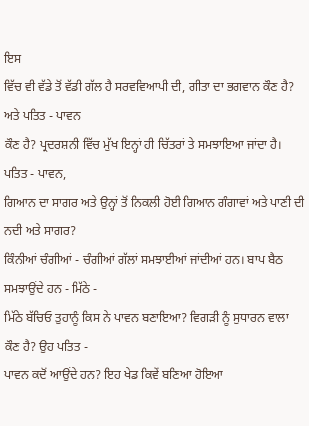ਇਸ
ਵਿੱਚ ਵੀ ਵੱਡੇ ਤੋਂ ਵੱਡੀ ਗੱਲ ਹੈ ਸਰਵਵਿਆਪੀ ਦੀ, ਗੀਤਾ ਦਾ ਭਗਵਾਨ ਕੌਣ ਹੈ? ਅਤੇ ਪਤਿਤ - ਪਾਵਨ
ਕੌਣ ਹੈ? ਪ੍ਰਦਰਸ਼ਨੀ ਵਿੱਚ ਮੁੱਖ ਇਨ੍ਹਾਂ ਹੀ ਚਿੱਤਰਾਂ ਤੇ ਸਮਝਾਇਆ ਜਾਂਦਾ ਹੈ। ਪਤਿਤ - ਪਾਵਨ,
ਗਿਆਨ ਦਾ ਸਾਗਰ ਅਤੇ ਉਨ੍ਹਾਂ ਤੋਂ ਨਿਕਲੀ ਹੋਈ ਗਿਆਨ ਗੰਗਾਵਾਂ ਅਤੇ ਪਾਣੀ ਦੀ ਨਦੀ ਅਤੇ ਸਾਗਰ?
ਕਿੰਨੀਆਂ ਚੰਗੀਆਂ - ਚੰਗੀਆਂ ਗੱਲਾਂ ਸਮਝਾਈਆਂ ਜਾਂਦੀਆਂ ਹਨ। ਬਾਪ ਬੈਠ ਸਮਝਾਉਂਦੇ ਹਨ - ਮਿੱਠੇ -
ਮਿੱਠੇ ਬੱਚਿਓ ਤੁਹਾਨੂੰ ਕਿਸ ਨੇ ਪਾਵਨ ਬਣਾਇਆ? ਵਿਗੜੀ ਨੂੰ ਸੁਧਾਰਨ ਵਾਲਾ ਕੌਣ ਹੈ? ਉਹ ਪਤਿਤ -
ਪਾਵਨ ਕਦੋਂ ਆਉਂਦੇ ਹਨ? ਇਹ ਖੇਡ ਕਿਵੇਂ ਬਣਿਆ ਹੋਇਆ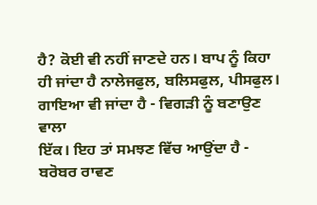ਹੈ? ਕੋਈ ਵੀ ਨਹੀਂ ਜਾਣਦੇ ਹਨ। ਬਾਪ ਨੂੰ ਕਿਹਾ
ਹੀ ਜਾਂਦਾ ਹੈ ਨਾਲੇਜਫੁਲ, ਬਲਿਸਫੁਲ, ਪੀਸਫੁਲ। ਗਾਇਆ ਵੀ ਜਾਂਦਾ ਹੈ - ਵਿਗੜੀ ਨੂੰ ਬਣਾਉਣ ਵਾਲਾ
ਇੱਕ। ਇਹ ਤਾਂ ਸਮਝਣ ਵਿੱਚ ਆਉਂਦਾ ਹੈ - ਬਰੋਬਰ ਰਾਵਣ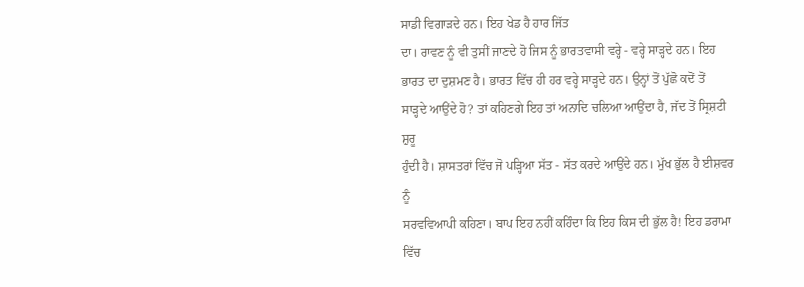ਸਾਡੀ ਵਿਗਾੜਦੇ ਹਨ। ਇਹ ਖੇਡ ਹੈ ਹਾਰ ਜਿੱਤ
ਦਾ। ਰਾਵਣ ਨੂੰ ਵੀ ਤੁਸੀਂ ਜਾਣਦੇ ਹੋ ਜਿਸ ਨੂੰ ਭਾਰਤਵਾਸੀ ਵਰ੍ਹੇ - ਵਰ੍ਹੇ ਸਾੜ੍ਹਦੇ ਹਨ। ਇਹ
ਭਾਰਤ ਦਾ ਦੁਸ਼ਮਣ ਹੈ। ਭਾਰਤ ਵਿੱਚ ਹੀ ਹਰ ਵਰ੍ਹੇ ਸਾੜ੍ਹਦੇ ਹਨ। ਉਨ੍ਹਾਂ ਤੋਂ ਪੁੱਛੋ ਕਦੋਂ ਤੋਂ
ਸਾੜ੍ਹਦੇ ਆਉਂਦੇ ਹੋ? ਤਾਂ ਕਹਿਣਗੇ ਇਹ ਤਾਂ ਅਨਾਦਿ ਚਲਿਆ ਆਉਂਦਾ ਹੈ, ਜੱਦ ਤੋਂ ਸ੍ਰਿਸ਼ਟੀ ਸ਼ੁਰੂ
ਹੁੰਦੀ ਹੈ। ਸ਼ਾਸਤਰਾਂ ਵਿੱਚ ਜੋ ਪੜ੍ਹਿਆ ਸੱਤ - ਸੱਤ ਕਰਦੇ ਆਉਂਦੇ ਹਨ। ਮੁੱਖ ਭੁੱਲ ਹੈ ਈਸ਼ਵਰ ਨੂੰ
ਸਰਵਵਿਆਪੀ ਕਹਿਣਾ। ਬਾਪ ਇਹ ਨਹੀਂ ਕਹਿੰਦਾ ਕਿ ਇਹ ਕਿਸ ਦੀ ਭੁੱਲ ਹੈ! ਇਹ ਡਰਾਮਾ ਵਿੱਚ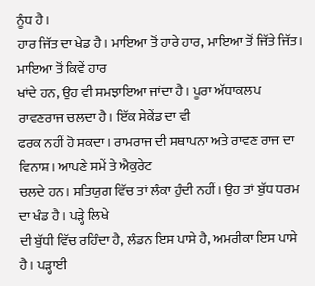ਨੂੰਧ ਹੈ।
ਹਾਰ ਜਿੱਤ ਦਾ ਖੇਡ ਹੈ। ਮਾਇਆ ਤੋਂ ਹਾਰੇ ਹਾਰ, ਮਾਇਆ ਤੋਂ ਜਿੱਤੇ ਜਿੱਤ। ਮਾਇਆ ਤੋਂ ਕਿਵੇਂ ਹਾਰ
ਖਾਂਦੇ ਹਨ, ਉਹ ਵੀ ਸਮਝਾਇਆ ਜਾਂਦਾ ਹੈ। ਪੂਰਾ ਅੱਧਾਕਲਪ ਰਾਵਣਰਾਜ ਚਲਦਾ ਹੈ। ਇੱਕ ਸੇਕੇਂਡ ਦਾ ਵੀ
ਫਰਕ ਨਹੀਂ ਹੋ ਸਕਦਾ। ਰਾਮਰਾਜ ਦੀ ਸਥਾਪਨਾ ਅਤੇ ਰਾਵਣ ਰਾਜ ਦਾ ਵਿਨਾਸ਼। ਆਪਣੇ ਸਮੇਂ ਤੇ ਐਕੁਰੇਟ
ਚਲਦੇ ਹਨ। ਸਤਿਯੁਗ ਵਿੱਚ ਤਾਂ ਲੰਕਾ ਹੁੰਦੀ ਨਹੀਂ। ਉਹ ਤਾਂ ਬੁੱਧ ਧਰਮ ਦਾ ਖੰਡ ਹੈ। ਪੜ੍ਹੇ ਲਿਖੇ
ਦੀ ਬੁੱਧੀ ਵਿੱਚ ਰਹਿੰਦਾ ਹੈ, ਲੰਡਨ ਇਸ ਪਾਸੇ ਹੈ, ਅਮਰੀਕਾ ਇਸ ਪਾਸੇ ਹੈ। ਪੜ੍ਹਾਈ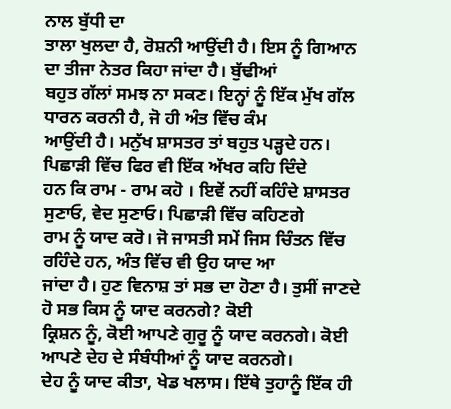ਨਾਲ ਬੁੱਧੀ ਦਾ
ਤਾਲਾ ਖੁਲਦਾ ਹੈ, ਰੋਸ਼ਨੀ ਆਉਂਦੀ ਹੈ। ਇਸ ਨੂੰ ਗਿਆਨ ਦਾ ਤੀਜਾ ਨੇਤਰ ਕਿਹਾ ਜਾਂਦਾ ਹੈ। ਬੁੱਢੀਆਂ
ਬਹੁਤ ਗੱਲਾਂ ਸਮਝ ਨਾ ਸਕਣ। ਇਨ੍ਹਾਂ ਨੂੰ ਇੱਕ ਮੁੱਖ ਗੱਲ ਧਾਰਨ ਕਰਨੀ ਹੈ, ਜੋ ਹੀ ਅੰਤ ਵਿੱਚ ਕੰਮ
ਆਉਂਦੀ ਹੈ। ਮਨੁੱਖ ਸ਼ਾਸਤਰ ਤਾਂ ਬਹੁਤ ਪੜ੍ਹਦੇ ਹਨ। ਪਿਛਾੜੀ ਵਿੱਚ ਫਿਰ ਵੀ ਇੱਕ ਅੱਖਰ ਕਹਿ ਦਿੰਦੇ
ਹਨ ਕਿ ਰਾਮ - ਰਾਮ ਕਹੋ । ਇਵੇਂ ਨਹੀਂ ਕਹਿੰਦੇ ਸ਼ਾਸਤਰ ਸੁਣਾਓ, ਵੇਦ ਸੁਣਾਓ। ਪਿਛਾੜੀ ਵਿੱਚ ਕਹਿਣਗੇ
ਰਾਮ ਨੂੰ ਯਾਦ ਕਰੋ। ਜੋ ਜਾਸਤੀ ਸਮੇਂ ਜਿਸ ਚਿੰਤਨ ਵਿੱਚ ਰਹਿੰਦੇ ਹਨ, ਅੰਤ ਵਿੱਚ ਵੀ ਉਹ ਯਾਦ ਆ
ਜਾਂਦਾ ਹੈ। ਹੁਣ ਵਿਨਾਸ਼ ਤਾਂ ਸਭ ਦਾ ਹੋਣਾ ਹੈ। ਤੁਸੀਂ ਜਾਣਦੇ ਹੋ ਸਭ ਕਿਸ ਨੂੰ ਯਾਦ ਕਰਨਗੇ? ਕੋਈ
ਕ੍ਰਿਸ਼ਨ ਨੂੰ, ਕੋਈ ਆਪਣੇ ਗੁਰੂ ਨੂੰ ਯਾਦ ਕਰਨਗੇ। ਕੋਈ ਆਪਣੇ ਦੇਹ ਦੇ ਸੰਬੰਧੀਆਂ ਨੂੰ ਯਾਦ ਕਰਨਗੇ।
ਦੇਹ ਨੂੰ ਯਾਦ ਕੀਤਾ, ਖੇਡ ਖਲਾਸ। ਇੱਥੇ ਤੁਹਾਨੂੰ ਇੱਕ ਹੀ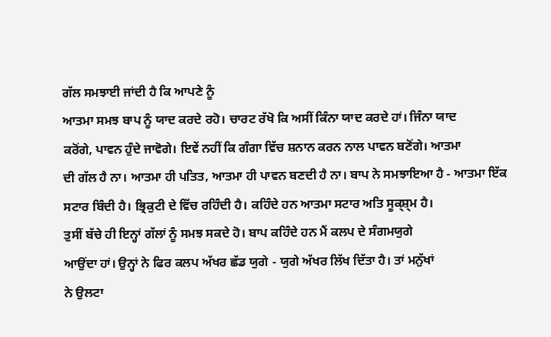ਗੱਲ ਸਮਝਾਈ ਜਾਂਦੀ ਹੈ ਕਿ ਆਪਣੇ ਨੂੰ
ਆਤਮਾ ਸਮਝ ਬਾਪ ਨੂੰ ਯਾਦ ਕਰਦੇ ਰਹੋ। ਚਾਰਟ ਰੱਖੋ ਕਿ ਅਸੀਂ ਕਿੰਨਾ ਯਾਦ ਕਰਦੇ ਹਾਂ। ਜਿੰਨਾ ਯਾਦ
ਕਰੋਂਗੇ, ਪਾਵਨ ਹੁੰਦੇ ਜਾਵੋਗੇ। ਇਵੇਂ ਨਹੀਂ ਕਿ ਗੰਗਾ ਵਿੱਚ ਸ਼ਨਾਨ ਕਰਨ ਨਾਲ ਪਾਵਨ ਬਣੋਂਗੇ। ਆਤਮਾ
ਦੀ ਗੱਲ ਹੈ ਨਾ। ਆਤਮਾ ਹੀ ਪਤਿਤ, ਆਤਮਾ ਹੀ ਪਾਵਨ ਬਣਦੀ ਹੈ ਨਾ। ਬਾਪ ਨੇ ਸਮਝਾਇਆ ਹੈ - ਆਤਮਾ ਇੱਕ
ਸਟਾਰ ਬਿੰਦੀ ਹੈ। ਭ੍ਰਿਕੁਟੀ ਦੇ ਵਿੱਚ ਰਹਿੰਦੀ ਹੈ। ਕਹਿੰਦੇ ਹਨ ਆਤਮਾ ਸਟਾਰ ਅਤਿ ਸੂਕ੍ਸ਼੍ਮ ਹੈ।
ਤੁਸੀਂ ਬੱਚੇ ਹੀ ਇਨ੍ਹਾਂ ਗੱਲਾਂ ਨੂੰ ਸਮਝ ਸਕਦੇ ਹੋ। ਬਾਪ ਕਹਿੰਦੇ ਹਨ ਮੈਂ ਕਲਪ ਦੇ ਸੰਗਮਯੁਗੇ
ਆਉਂਦਾ ਹਾਂ। ਉਨ੍ਹਾਂ ਨੇ ਫਿਰ ਕਲਪ ਅੱਖਰ ਛੱਡ ਯੁਗੇ - ਯੁਗੇ ਅੱਖਰ ਲਿੱਖ ਦਿੱਤਾ ਹੈ। ਤਾਂ ਮਨੁੱਖਾਂ
ਨੇ ਉਲਟਾ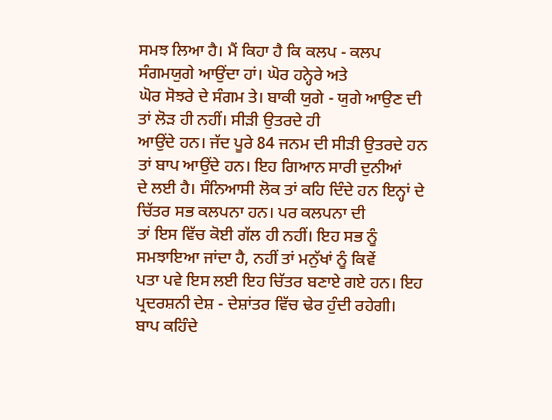ਸਮਝ ਲਿਆ ਹੈ। ਮੈਂ ਕਿਹਾ ਹੈ ਕਿ ਕਲਪ - ਕਲਪ ਸੰਗਮਯੁਗੇ ਆਉਂਦਾ ਹਾਂ। ਘੋਰ ਹਨ੍ਹੇਰੇ ਅਤੇ
ਘੋਰ ਸੋਝਰੇ ਦੇ ਸੰਗਮ ਤੇ। ਬਾਕੀ ਯੁਗੇ - ਯੁਗੇ ਆਉਣ ਦੀ ਤਾਂ ਲੋੜ ਹੀ ਨਹੀਂ। ਸੀੜੀ ਉਤਰਦੇ ਹੀ
ਆਉਂਦੇ ਹਨ। ਜੱਦ ਪੂਰੇ 84 ਜਨਮ ਦੀ ਸੀੜੀ ਉਤਰਦੇ ਹਨ ਤਾਂ ਬਾਪ ਆਉਂਦੇ ਹਨ। ਇਹ ਗਿਆਨ ਸਾਰੀ ਦੁਨੀਆਂ
ਦੇ ਲਈ ਹੈ। ਸੰਨਿਆਸੀ ਲੋਕ ਤਾਂ ਕਹਿ ਦਿੰਦੇ ਹਨ ਇਨ੍ਹਾਂ ਦੇ ਚਿੱਤਰ ਸਭ ਕਲਪਨਾ ਹਨ। ਪਰ ਕਲਪਨਾ ਦੀ
ਤਾਂ ਇਸ ਵਿੱਚ ਕੋਈ ਗੱਲ ਹੀ ਨਹੀਂ। ਇਹ ਸਭ ਨੂੰ ਸਮਝਾਇਆ ਜਾਂਦਾ ਹੈ, ਨਹੀਂ ਤਾਂ ਮਨੁੱਖਾਂ ਨੂੰ ਕਿਵੇਂ
ਪਤਾ ਪਵੇ ਇਸ ਲਈ ਇਹ ਚਿੱਤਰ ਬਣਾਏ ਗਏ ਹਨ। ਇਹ ਪ੍ਰਦਰਸ਼ਨੀ ਦੇਸ਼ - ਦੇਸ਼ਾਂਤਰ ਵਿੱਚ ਢੇਰ ਹੁੰਦੀ ਰਹੇਗੀ।
ਬਾਪ ਕਹਿੰਦੇ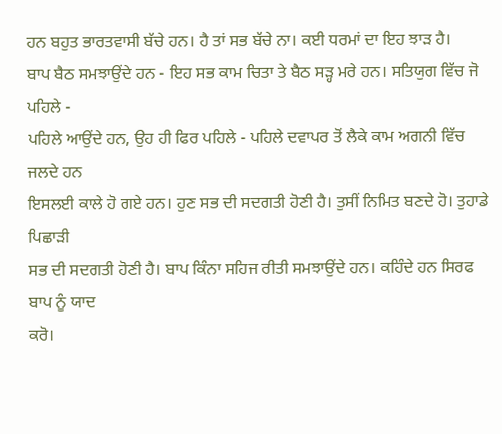ਹਨ ਬਹੁਤ ਭਾਰਤਵਾਸੀ ਬੱਚੇ ਹਨ। ਹੈ ਤਾਂ ਸਭ ਬੱਚੇ ਨਾ। ਕਈ ਧਰਮਾਂ ਦਾ ਇਹ ਝਾੜ ਹੈ।
ਬਾਪ ਬੈਠ ਸਮਝਾਉਂਦੇ ਹਨ - ਇਹ ਸਭ ਕਾਮ ਚਿਤਾ ਤੇ ਬੈਠ ਸੜ੍ਹ ਮਰੇ ਹਨ। ਸਤਿਯੁਗ ਵਿੱਚ ਜੋ ਪਹਿਲੇ -
ਪਹਿਲੇ ਆਉਂਦੇ ਹਨ, ਉਹ ਹੀ ਫਿਰ ਪਹਿਲੇ - ਪਹਿਲੇ ਦਵਾਪਰ ਤੋਂ ਲੈਕੇ ਕਾਮ ਅਗਨੀ ਵਿੱਚ ਜਲਦੇ ਹਨ
ਇਸਲਈ ਕਾਲੇ ਹੋ ਗਏ ਹਨ। ਹੁਣ ਸਭ ਦੀ ਸਦਗਤੀ ਹੋਣੀ ਹੈ। ਤੁਸੀਂ ਨਿਮਿਤ ਬਣਦੇ ਹੋ। ਤੁਹਾਡੇ ਪਿਛਾੜੀ
ਸਭ ਦੀ ਸਦਗਤੀ ਹੋਣੀ ਹੈ। ਬਾਪ ਕਿੰਨਾ ਸਹਿਜ ਰੀਤੀ ਸਮਝਾਉਂਦੇ ਹਨ। ਕਹਿੰਦੇ ਹਨ ਸਿਰਫ ਬਾਪ ਨੂੰ ਯਾਦ
ਕਰੋ।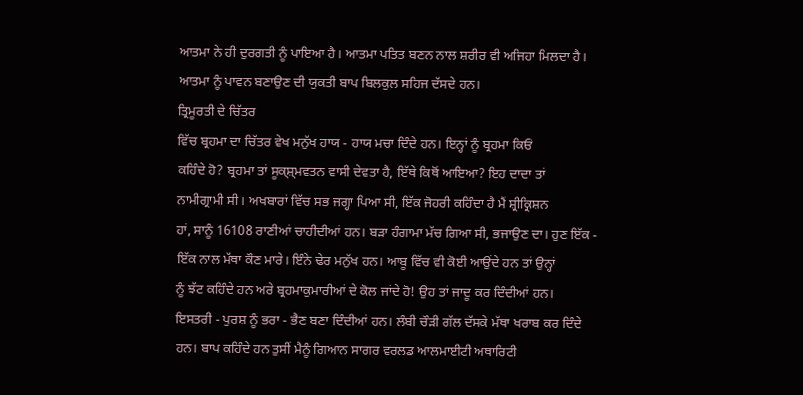ਆਤਮਾ ਨੇ ਹੀ ਦੁਰਗਤੀ ਨੂੰ ਪਾਇਆ ਹੈ। ਆਤਮਾ ਪਤਿਤ ਬਣਨ ਨਾਲ ਸ਼ਰੀਰ ਵੀ ਅਜਿਹਾ ਮਿਲਦਾ ਹੈ।
ਆਤਮਾ ਨੂੰ ਪਾਵਨ ਬਣਾਉਣ ਦੀ ਯੁਕਤੀ ਬਾਪ ਬਿਲਕੁਲ ਸਹਿਜ ਦੱਸਦੇ ਹਨ।
ਤ੍ਰਿਮੂਰਤੀ ਦੇ ਚਿੱਤਰ
ਵਿੱਚ ਬ੍ਰਹਮਾ ਦਾ ਚਿੱਤਰ ਵੇਖ ਮਨੁੱਖ ਹਾਯ - ਹਾਯ ਮਚਾ ਦਿੰਦੇ ਹਨ। ਇਨ੍ਹਾਂ ਨੂੰ ਬ੍ਰਹਮਾ ਕਿਓਂ
ਕਹਿੰਦੇ ਹੋ? ਬ੍ਰਹਮਾ ਤਾਂ ਸੂਕ੍ਸ਼੍ਮਵਤਨ ਵਾਸੀ ਦੇਵਤਾ ਹੈ, ਇੱਥੇ ਕਿਥੋਂ ਆਇਆ? ਇਹ ਦਾਦਾ ਤਾਂ
ਨਾਮੀਗ੍ਰਾਮੀ ਸੀ। ਅਖਬਾਰਾਂ ਵਿੱਚ ਸਭ ਜਗ੍ਹਾ ਪਿਆ ਸੀ, ਇੱਕ ਜੋਹਰੀ ਕਹਿੰਦਾ ਹੈ ਮੈਂ ਸ਼੍ਰੀਕ੍ਰਿਸ਼ਨ
ਹਾਂ, ਸਾਨੂੰ 16108 ਰਾਣੀਆਂ ਚਾਹੀਦੀਆਂ ਹਨ। ਬੜਾ ਹੰਗਾਮਾ ਮੱਚ ਗਿਆ ਸੀ, ਭਜਾਉਣ ਦਾ। ਹੁਣ ਇੱਕ -
ਇੱਕ ਨਾਲ ਮੱਥਾ ਕੌਣ ਮਾਰੇ। ਇੰਨੇ ਢੇਰ ਮਨੁੱਖ ਹਨ। ਆਬੂ ਵਿੱਚ ਵੀ ਕੋਈ ਆਉਂਦੇ ਹਨ ਤਾਂ ਉਨ੍ਹਾਂ
ਨੂੰ ਝੱਟ ਕਹਿੰਦੇ ਹਨ ਅਰੇ ਬ੍ਰਹਮਾਕੁਮਾਰੀਆਂ ਦੇ ਕੋਲ ਜਾਂਦੇ ਹੋ! ਉਹ ਤਾਂ ਜਾਦੂ ਕਰ ਦਿੰਦੀਆਂ ਹਨ।
ਇਸਤਰੀ - ਪੁਰਸ਼ ਨੂੰ ਭਰਾ - ਭੈਣ ਬਣਾ ਦਿੰਦੀਆਂ ਹਨ। ਲੰਬੀ ਚੌੜੀ ਗੱਲ ਦੱਸਕੇ ਮੱਥਾ ਖਰਾਬ ਕਰ ਦਿੰਦੇ
ਹਨ। ਬਾਪ ਕਹਿੰਦੇ ਹਨ ਤੁਸੀਂ ਮੈਨੂੰ ਗਿਆਨ ਸਾਗਰ ਵਰਲਡ ਆਲਮਾਈਟੀ ਅਥਾਰਿਟੀ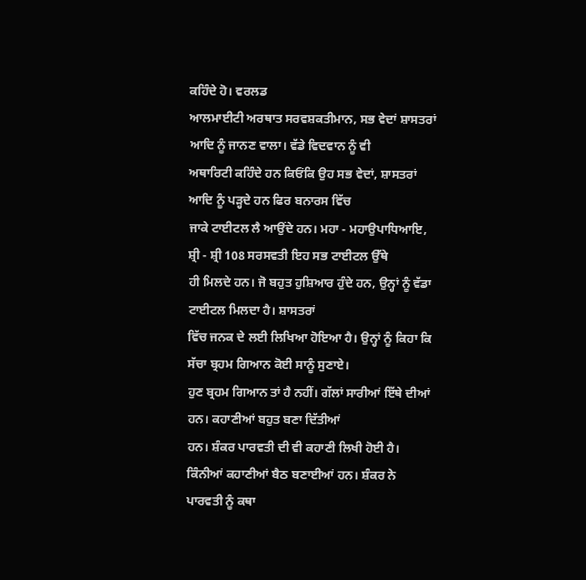ਕਹਿੰਦੇ ਹੋ। ਵਰਲਡ
ਆਲਮਾਈਟੀ ਅਰਥਾਤ ਸਰਵਸ਼ਕਤੀਮਾਨ, ਸਭ ਵੇਦਾਂ ਸ਼ਾਸਤਰਾਂ ਆਦਿ ਨੂੰ ਜਾਨਣ ਵਾਲਾ। ਵੱਡੇ ਵਿਦਵਾਨ ਨੂੰ ਵੀ
ਅਥਾਰਿਟੀ ਕਹਿੰਦੇ ਹਨ ਕਿਓਂਕਿ ਉਹ ਸਭ ਵੇਦਾਂ, ਸ਼ਾਸਤਰਾਂ ਆਦਿ ਨੂੰ ਪੜ੍ਹਦੇ ਹਨ ਫਿਰ ਬਨਾਰਸ ਵਿੱਚ
ਜਾਕੇ ਟਾਈਟਲ ਲੈ ਆਉਂਦੇ ਹਨ। ਮਹਾ - ਮਹਾਉਪਾਧਿਆਇ, ਸ਼੍ਰੀ - ਸ਼੍ਰੀ 108 ਸਰਸਵਤੀ ਇਹ ਸਭ ਟਾਈਟਲ ਉੱਥੇ
ਹੀ ਮਿਲਦੇ ਹਨ। ਜੋ ਬਹੁਤ ਹੁਸ਼ਿਆਰ ਹੁੰਦੇ ਹਨ, ਉਨ੍ਹਾਂ ਨੂੰ ਵੱਡਾ ਟਾਈਟਲ ਮਿਲਦਾ ਹੈ। ਸ਼ਾਸਤਰਾਂ
ਵਿੱਚ ਜਨਕ ਦੇ ਲਈ ਲਿਖਿਆ ਹੋਇਆ ਹੈ। ਉਨ੍ਹਾਂ ਨੂੰ ਕਿਹਾ ਕਿ ਸੱਚਾ ਬ੍ਰਹਮ ਗਿਆਨ ਕੋਈ ਸਾਨੂੰ ਸੁਣਾਏ।
ਹੁਣ ਬ੍ਰਹਮ ਗਿਆਨ ਤਾਂ ਹੈ ਨਹੀਂ। ਗੱਲਾਂ ਸਾਰੀਆਂ ਇੱਥੇ ਦੀਆਂ ਹਨ। ਕਹਾਣੀਆਂ ਬਹੁਤ ਬਣਾ ਦਿੱਤੀਆਂ
ਹਨ। ਸ਼ੰਕਰ ਪਾਰਵਤੀ ਦੀ ਵੀ ਕਹਾਣੀ ਲਿਖੀ ਹੋਈ ਹੈ। ਕਿੰਨੀਆਂ ਕਹਾਣੀਆਂ ਬੈਠ ਬਣਾਈਆਂ ਹਨ। ਸ਼ੰਕਰ ਨੇ
ਪਾਰਵਤੀ ਨੂੰ ਕਥਾ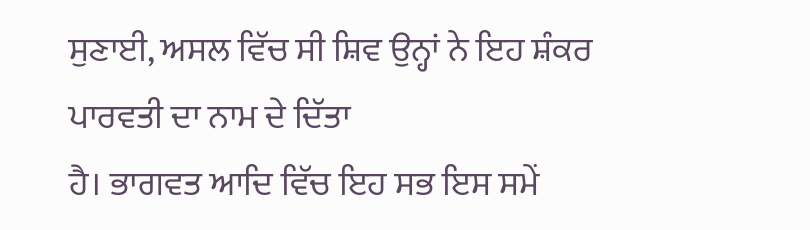ਸੁਣਾਈ, ਅਸਲ ਵਿੱਚ ਸੀ ਸ਼ਿਵ ਉਨ੍ਹਾਂ ਨੇ ਇਹ ਸ਼ੰਕਰ ਪਾਰਵਤੀ ਦਾ ਨਾਮ ਦੇ ਦਿੱਤਾ
ਹੈ। ਭਾਗਵਤ ਆਦਿ ਵਿੱਚ ਇਹ ਸਭ ਇਸ ਸਮੇਂ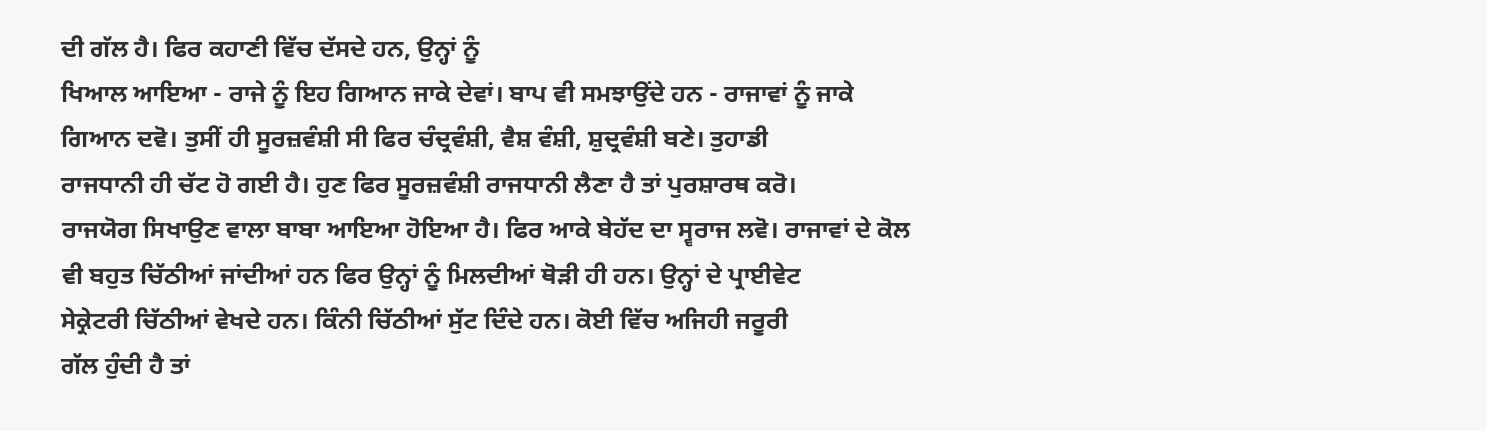ਦੀ ਗੱਲ ਹੈ। ਫਿਰ ਕਹਾਣੀ ਵਿੱਚ ਦੱਸਦੇ ਹਨ, ਉਨ੍ਹਾਂ ਨੂੰ
ਖਿਆਲ ਆਇਆ - ਰਾਜੇ ਨੂੰ ਇਹ ਗਿਆਨ ਜਾਕੇ ਦੇਵਾਂ। ਬਾਪ ਵੀ ਸਮਝਾਉਂਦੇ ਹਨ - ਰਾਜਾਵਾਂ ਨੂੰ ਜਾਕੇ
ਗਿਆਨ ਦਵੋ। ਤੁਸੀਂ ਹੀ ਸੂਰਜ਼ਵੰਸ਼ੀ ਸੀ ਫਿਰ ਚੰਦ੍ਰਵੰਸ਼ੀ, ਵੈਸ਼ ਵੰਸ਼ੀ, ਸ਼ੁਦ੍ਰਵੰਸ਼ੀ ਬਣੇ। ਤੁਹਾਡੀ
ਰਾਜਧਾਨੀ ਹੀ ਚੱਟ ਹੋ ਗਈ ਹੈ। ਹੁਣ ਫਿਰ ਸੂਰਜ਼ਵੰਸ਼ੀ ਰਾਜਧਾਨੀ ਲੈਣਾ ਹੈ ਤਾਂ ਪੁਰਸ਼ਾਰਥ ਕਰੋ।
ਰਾਜਯੋਗ ਸਿਖਾਉਣ ਵਾਲਾ ਬਾਬਾ ਆਇਆ ਹੋਇਆ ਹੈ। ਫਿਰ ਆਕੇ ਬੇਹੱਦ ਦਾ ਸ੍ਵਰਾਜ ਲਵੋ। ਰਾਜਾਵਾਂ ਦੇ ਕੋਲ
ਵੀ ਬਹੁਤ ਚਿੱਠੀਆਂ ਜਾਂਦੀਆਂ ਹਨ ਫਿਰ ਉਨ੍ਹਾਂ ਨੂੰ ਮਿਲਦੀਆਂ ਥੋੜੀ ਹੀ ਹਨ। ਉਨ੍ਹਾਂ ਦੇ ਪ੍ਰਾਈਵੇਟ
ਸੇਕ੍ਰੇਟਰੀ ਚਿੱਠੀਆਂ ਵੇਖਦੇ ਹਨ। ਕਿੰਨੀ ਚਿੱਠੀਆਂ ਸੁੱਟ ਦਿੰਦੇ ਹਨ। ਕੋਈ ਵਿੱਚ ਅਜਿਹੀ ਜਰੂਰੀ
ਗੱਲ ਹੁੰਦੀ ਹੈ ਤਾਂ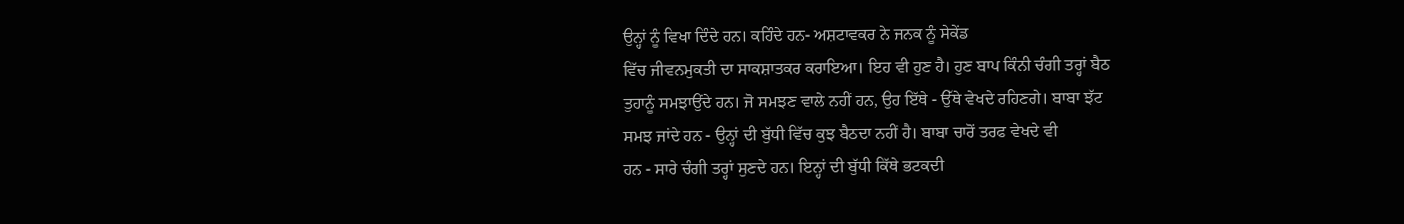ਉਨ੍ਹਾਂ ਨੂੰ ਵਿਖਾ ਦਿੰਦੇ ਹਨ। ਕਹਿੰਦੇ ਹਨ- ਅਸ਼ਟਾਵਕਰ ਨੇ ਜਨਕ ਨੂੰ ਸੇਕੇਂਡ
ਵਿੱਚ ਜੀਵਨਮੁਕਤੀ ਦਾ ਸਾਕਸ਼ਾਤਕਰ ਕਰਾਇਆ। ਇਹ ਵੀ ਹੁਣ ਹੈ। ਹੁਣ ਬਾਪ ਕਿੰਨੀ ਚੰਗੀ ਤਰ੍ਹਾਂ ਬੈਠ
ਤੁਹਾਨੂੰ ਸਮਝਾਉਂਦੇ ਹਨ। ਜੋ ਸਮਝਣ ਵਾਲੇ ਨਹੀਂ ਹਨ, ਉਹ ਇੱਥੇ - ਉੱਥੇ ਵੇਖਦੇ ਰਹਿਣਗੇ। ਬਾਬਾ ਝੱਟ
ਸਮਝ ਜਾਂਦੇ ਹਨ - ਉਨ੍ਹਾਂ ਦੀ ਬੁੱਧੀ ਵਿੱਚ ਕੁਝ ਬੈਠਦਾ ਨਹੀਂ ਹੈ। ਬਾਬਾ ਚਾਰੋਂ ਤਰਫ ਵੇਖਦੇ ਵੀ
ਹਨ - ਸਾਰੇ ਚੰਗੀ ਤਰ੍ਹਾਂ ਸੁਣਦੇ ਹਨ। ਇਨ੍ਹਾਂ ਦੀ ਬੁੱਧੀ ਕਿੱਥੇ ਭਟਕਦੀ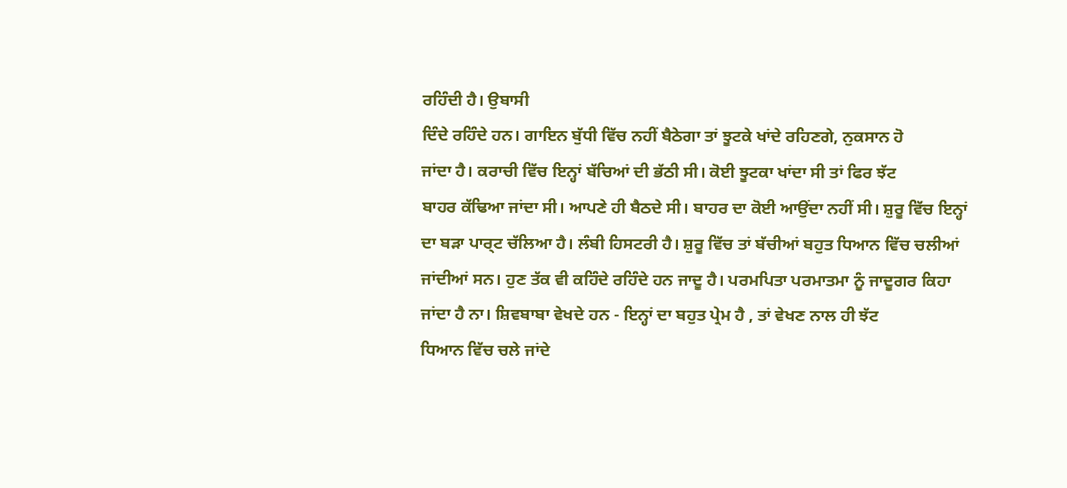ਰਹਿੰਦੀ ਹੈ। ਉਬਾਸੀ
ਦਿੰਦੇ ਰਹਿੰਦੇ ਹਨ। ਗਾਇਨ ਬੁੱਧੀ ਵਿੱਚ ਨਹੀਂ ਬੈਠੇਗਾ ਤਾਂ ਝੂਟਕੇ ਖਾਂਦੇ ਰਹਿਣਗੇ, ਨੁਕਸਾਨ ਹੋ
ਜਾਂਦਾ ਹੈ। ਕਰਾਚੀ ਵਿੱਚ ਇਨ੍ਹਾਂ ਬੱਚਿਆਂ ਦੀ ਭੱਠੀ ਸੀ। ਕੋਈ ਝੂਟਕਾ ਖਾਂਦਾ ਸੀ ਤਾਂ ਫਿਰ ਝੱਟ
ਬਾਹਰ ਕੱਢਿਆ ਜਾਂਦਾ ਸੀ। ਆਪਣੇ ਹੀ ਬੈਠਦੇ ਸੀ। ਬਾਹਰ ਦਾ ਕੋਈ ਆਉਂਦਾ ਨਹੀਂ ਸੀ। ਸ਼ੁਰੂ ਵਿੱਚ ਇਨ੍ਹਾਂ
ਦਾ ਬੜਾ ਪਾਰ੍ਟ ਚੱਲਿਆ ਹੈ। ਲੰਬੀ ਹਿਸਟਰੀ ਹੈ। ਸ਼ੁਰੂ ਵਿੱਚ ਤਾਂ ਬੱਚੀਆਂ ਬਹੁਤ ਧਿਆਨ ਵਿੱਚ ਚਲੀਆਂ
ਜਾਂਦੀਆਂ ਸਨ। ਹੁਣ ਤੱਕ ਵੀ ਕਹਿੰਦੇ ਰਹਿੰਦੇ ਹਨ ਜਾਦੂ ਹੈ। ਪਰਮਪਿਤਾ ਪਰਮਾਤਮਾ ਨੂੰ ਜਾਦੂਗਰ ਕਿਹਾ
ਜਾਂਦਾ ਹੈ ਨਾ। ਸ਼ਿਵਬਾਬਾ ਵੇਖਦੇ ਹਨ - ਇਨ੍ਹਾਂ ਦਾ ਬਹੁਤ ਪ੍ਰੇਮ ਹੈ , ਤਾਂ ਵੇਖਣ ਨਾਲ ਹੀ ਝੱਟ
ਧਿਆਨ ਵਿੱਚ ਚਲੇ ਜਾਂਦੇ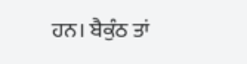ਹਨ। ਬੈਕੁੰਠ ਤਾਂ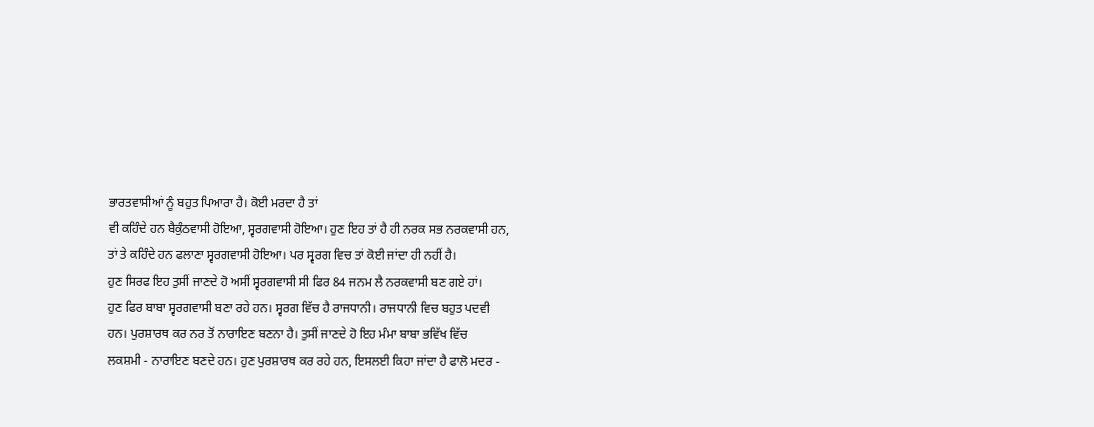ਭਾਰਤਵਾਸੀਆਂ ਨੂੰ ਬਹੁਤ ਪਿਆਰਾ ਹੈ। ਕੋਈ ਮਰਦਾ ਹੈ ਤਾਂ
ਵੀ ਕਹਿੰਦੇ ਹਨ ਬੈਕੁੰਠਵਾਸੀ ਹੋਇਆ, ਸ੍ਵਰਗਵਾਸੀ ਹੋਇਆ। ਹੁਣ ਇਹ ਤਾਂ ਹੈ ਹੀ ਨਰਕ ਸਭ ਨਰਕਵਾਸੀ ਹਨ,
ਤਾਂ ਤੇ ਕਹਿੰਦੇ ਹਨ ਫਲਾਣਾ ਸ੍ਵਰਗਵਾਸੀ ਹੋਇਆ। ਪਰ ਸ੍ਵਰਗ ਵਿਚ ਤਾਂ ਕੋਈ ਜਾਂਦਾ ਹੀ ਨਹੀਂ ਹੈ।
ਹੁਣ ਸਿਰਫ ਇਹ ਤੁਸੀਂ ਜਾਣਦੇ ਹੋ ਅਸੀਂ ਸ੍ਵਰਗਵਾਸੀ ਸੀ ਫਿਰ 84 ਜਨਮ ਲੈ ਨਰਕਵਾਸੀ ਬਣ ਗਏ ਹਾਂ।
ਹੁਣ ਫਿਰ ਬਾਬਾ ਸ੍ਵਰਗਵਾਸੀ ਬਣਾ ਰਹੇ ਹਨ। ਸ੍ਵਰਗ ਵਿੱਚ ਹੈ ਰਾਜਧਾਨੀ। ਰਾਜਧਾਨੀ ਵਿਚ ਬਹੁਤ ਪਦਵੀ
ਹਨ। ਪੁਰਸ਼ਾਰਥ ਕਰ ਨਰ ਤੋਂ ਨਾਰਾਇਣ ਬਣਨਾ ਹੈ। ਤੁਸੀਂ ਜਾਣਦੇ ਹੋ ਇਹ ਮੰਮਾ ਬਾਬਾ ਭਵਿੱਖ ਵਿੱਚ
ਲਕਸ਼ਮੀ - ਨਾਰਾਇਣ ਬਣਦੇ ਹਨ। ਹੁਣ ਪੁਰਸ਼ਾਰਥ ਕਰ ਰਹੇ ਹਨ, ਇਸਲਈ ਕਿਹਾ ਜਾਂਦਾ ਹੈ ਫਾਲੋ ਮਦਰ -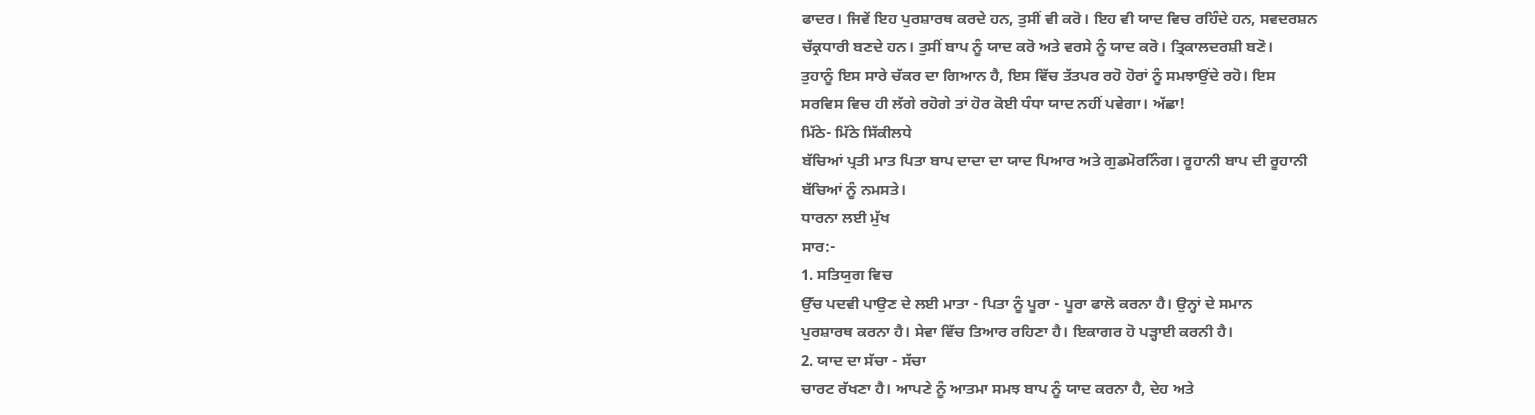ਫਾਦਰ। ਜਿਵੇਂ ਇਹ ਪੁਰਸ਼ਾਰਥ ਕਰਦੇ ਹਨ, ਤੁਸੀਂ ਵੀ ਕਰੋ। ਇਹ ਵੀ ਯਾਦ ਵਿਚ ਰਹਿੰਦੇ ਹਨ, ਸਵਦਰਸ਼ਨ
ਚੱਕ੍ਰਧਾਰੀ ਬਣਦੇ ਹਨ। ਤੁਸੀਂ ਬਾਪ ਨੂੰ ਯਾਦ ਕਰੋ ਅਤੇ ਵਰਸੇ ਨੂੰ ਯਾਦ ਕਰੋ। ਤ੍ਰਿਕਾਲਦਰਸ਼ੀ ਬਣੋ।
ਤੁਹਾਨੂੰ ਇਸ ਸਾਰੇ ਚੱਕਰ ਦਾ ਗਿਆਨ ਹੈ, ਇਸ ਵਿੱਚ ਤੱਤਪਰ ਰਹੋ ਹੋਰਾਂ ਨੂੰ ਸਮਝਾਉਂਦੇ ਰਹੋ। ਇਸ
ਸਰਵਿਸ ਵਿਚ ਹੀ ਲੱਗੇ ਰਹੋਗੇ ਤਾਂ ਹੋਰ ਕੋਈ ਧੰਧਾ ਯਾਦ ਨਹੀਂ ਪਵੇਗਾ। ਅੱਛਾ!
ਮਿੱਠੇ- ਮਿੱਠੇ ਸਿੱਕੀਲਧੇ
ਬੱਚਿਆਂ ਪ੍ਰਤੀ ਮਾਤ ਪਿਤਾ ਬਾਪ ਦਾਦਾ ਦਾ ਯਾਦ ਪਿਆਰ ਅਤੇ ਗੁਡਮੋਰਨਿੰਗ। ਰੂਹਾਨੀ ਬਾਪ ਦੀ ਰੂਹਾਨੀ
ਬੱਚਿਆਂ ਨੂੰ ਨਮਸਤੇ।
ਧਾਰਨਾ ਲਈ ਮੁੱਖ
ਸਾਰ:-
1. ਸਤਿਯੁਗ ਵਿਚ
ਉੱਚ ਪਦਵੀ ਪਾਉਣ ਦੇ ਲਈ ਮਾਤਾ - ਪਿਤਾ ਨੂੰ ਪੂਰਾ - ਪੂਰਾ ਫਾਲੋ ਕਰਨਾ ਹੈ। ਉਨ੍ਹਾਂ ਦੇ ਸਮਾਨ
ਪੁਰਸ਼ਾਰਥ ਕਰਨਾ ਹੈ। ਸੇਵਾ ਵਿੱਚ ਤਿਆਰ ਰਹਿਣਾ ਹੈ। ਇਕਾਗਰ ਹੋ ਪੜ੍ਹਾਈ ਕਰਨੀ ਹੈ।
2. ਯਾਦ ਦਾ ਸੱਚਾ - ਸੱਚਾ
ਚਾਰਟ ਰੱਖਣਾ ਹੈ। ਆਪਣੇ ਨੂੰ ਆਤਮਾ ਸਮਝ ਬਾਪ ਨੂੰ ਯਾਦ ਕਰਨਾ ਹੈ, ਦੇਹ ਅਤੇ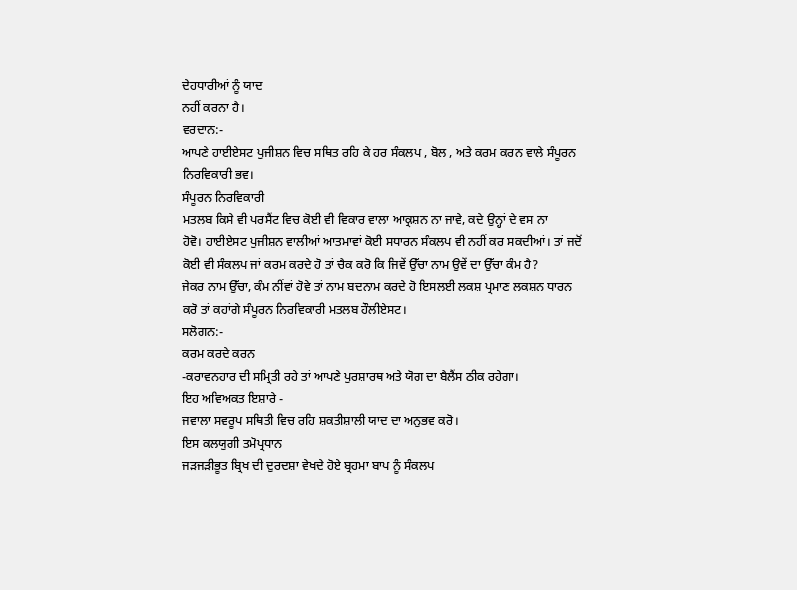ਦੇਹਧਾਰੀਆਂ ਨੂੰ ਯਾਦ
ਨਹੀਂ ਕਰਨਾ ਹੈ।
ਵਰਦਾਨ:-
ਆਪਣੇ ਹਾਈਏਸਟ ਪੁਜੀਸ਼ਨ ਵਿਚ ਸਥਿਤ ਰਹਿ ਕੇ ਹਰ ਸੰਕਲਪ , ਬੋਲ , ਅਤੇ ਕਰਮ ਕਰਨ ਵਾਲੇ ਸੰਪੂਰਨ
ਨਿਰਵਿਕਾਰੀ ਭਵ।
ਸੰਪੂਰਨ ਨਿਰਵਿਕਾਰੀ
ਮਤਲਬ ਕਿਸੇ ਵੀ ਪਰਸੈਂਟ ਵਿਚ ਕੋਈ ਵੀ ਵਿਕਾਰ ਵਾਲਾ ਆਕ੍ਰਸ਼ਨ ਨਾ ਜਾਵੇ, ਕਦੇ ਉਨ੍ਹਾਂ ਦੇ ਵਸ ਨਾ
ਹੋਵੋ। ਹਾਈਏਸਟ ਪੁਜੀਸ਼ਨ ਵਾਲੀਆਂ ਆਤਮਾਵਾਂ ਕੋਈ ਸਧਾਰਨ ਸੰਕਲਪ ਵੀ ਨਹੀਂ ਕਰ ਸਕਦੀਆਂ। ਤਾਂ ਜਦੋਂ
ਕੋਈ ਵੀ ਸੰਕਲਪ ਜਾਂ ਕਰਮ ਕਰਦੇ ਹੋ ਤਾਂ ਚੈਕ ਕਰੋ ਕਿ ਜਿਵੇਂ ਉੱਚਾ ਨਾਮ ਉਵੇਂ ਦਾ ਉੱਚਾ ਕੰਮ ਹੈ?
ਜੇਕਰ ਨਾਮ ਉੱਚਾ, ਕੰਮ ਨੀਂਵਾਂ ਹੋਵੇ ਤਾਂ ਨਾਮ ਬਦਨਾਮ ਕਰਦੇ ਹੋ ਇਸਲਈ ਲਕਸ਼ ਪ੍ਰਮਾਣ ਲਕਸ਼ਨ ਧਾਰਨ
ਕਰੋ ਤਾਂ ਕਹਾਂਗੇ ਸੰਪੂਰਨ ਨਿਰਵਿਕਾਰੀ ਮਤਲਬ ਹੌਲੀਏਸਟ।
ਸਲੋਗਨ:-
ਕਰਮ ਕਰਦੇ ਕਰਨ
-ਕਰਾਵਨਹਾਰ ਦੀ ਸਮ੍ਰਿਤੀ ਰਹੇ ਤਾਂ ਆਪਣੇ ਪੁਰਸ਼ਾਰਥ ਅਤੇ ਯੋਗ ਦਾ ਬੈਲੈਂਸ ਠੀਕ ਰਹੇਗਾ।
ਇਹ ਅਵਿਅਕਤ ਇਸ਼ਾਰੇ -
ਜਵਾਲਾ ਸਵਰੂਪ ਸਥਿਤੀ ਵਿਚ ਰਹਿ ਸ਼ਕਤੀਸ਼ਾਲੀ ਯਾਦ ਦਾ ਅਨੁਭਵ ਕਰੋ।
ਇਸ ਕਲਯੁਗੀ ਤਮੋਪ੍ਰਧਾਨ
ਜੜਜੜੀਭੂਤ ਬ੍ਰਿਖ ਦੀ ਦੁਰਦਸ਼ਾ ਵੇਖਦੇ ਹੋਏ ਬ੍ਰਹਮਾ ਬਾਪ ਨੂੰ ਸੰਕਲਪ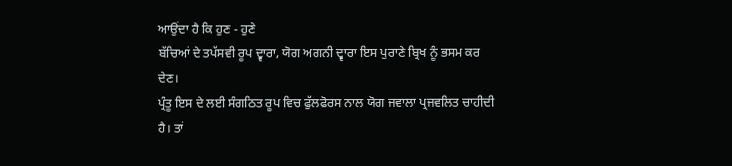ਆਉਂਦਾ ਹੈ ਕਿ ਹੁਣ - ਹੁਣੇ
ਬੱਚਿਆਂ ਦੇ ਤਪੱਸਵੀ ਰੂਪ ਦ੍ਵਾਰਾ, ਯੋਗ ਅਗਨੀ ਦ੍ਵਾਰਾ ਇਸ ਪੁਰਾਣੇ ਬ੍ਰਿਖ ਨੂੰ ਭਸਮ ਕਰ ਦੇਣ।
ਪ੍ਰੰਤੂ ਇਸ ਦੇ ਲਈ ਸੰਗਠਿਤ ਰੂਪ ਵਿਚ ਫੁੱਲਫੋਰਸ ਨਾਲ ਯੋਗ ਜਵਾਲਾ ਪ੍ਰਜਵਲਿਤ ਚਾਹੀਦੀ ਹੈ। ਤਾਂ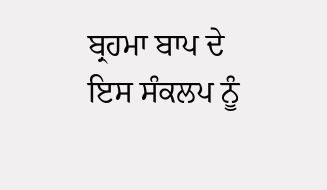ਬ੍ਰਹਮਾ ਬਾਪ ਦੇ ਇਸ ਸੰਕਲਪ ਨੂੰ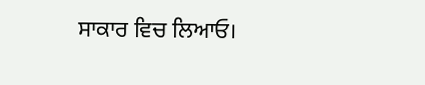ਸਾਕਾਰ ਵਿਚ ਲਿਆਓ।